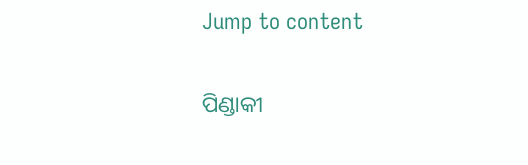Jump to content

ପିଣ୍ଡାକୀ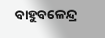ବାହୁବଳେନ୍ଦ୍ର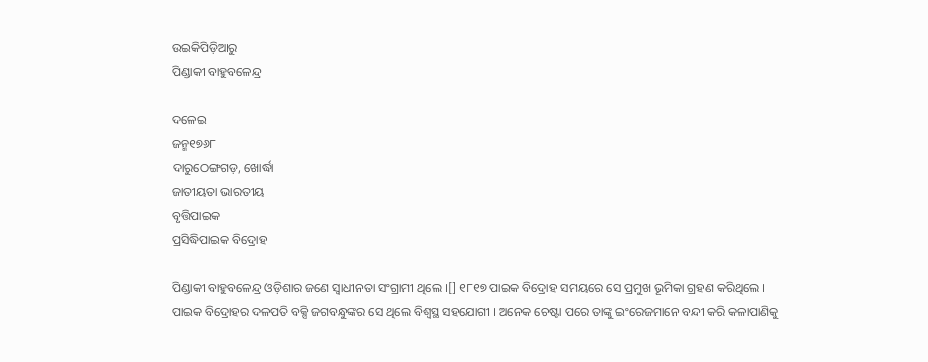ଉଇକିପିଡ଼ିଆ‌ରୁ
ପିଣ୍ଡାକୀ ବାହୁବଳେନ୍ଦ୍ର

ଦଳେଇ
ଜନ୍ମ୧୭୬୮
ଦାରୁଠେଙ୍ଗଗଡ଼, ଖୋର୍ଦ୍ଧା
ଜାତୀୟତା ଭାରତୀୟ
ବୃତ୍ତିପାଇକ
ପ୍ରସିଦ୍ଧିପାଇକ ବିଦ୍ରୋହ

ପିଣ୍ଡାକୀ ବାହୁବଳେନ୍ଦ୍ର ଓଡ଼ିଶାର ଜଣେ ସ୍ୱାଧୀନତା ସଂଗ୍ରାମୀ ଥିଲେ ।[] ୧୮୧୭ ପାଇକ ବିଦ୍ରୋହ ସମୟରେ ସେ ପ୍ରମୁଖ ଭୂମିକା ଗ୍ରହଣ କରିଥିଲେ । ପାଇକ ବିଦ୍ରୋହର ଦଳପତି ବକ୍ସି ଜଗବନ୍ଧୁଙ୍କର ସେ ଥିଲେ ବିଶ୍ୱସ୍ଥ ସହଯୋଗୀ । ଅନେକ ଚେଷ୍ଟା ପରେ ତାଙ୍କୁ ଇଂରେଜମାନେ ବନ୍ଦୀ କରି କଳାପାଣିକୁ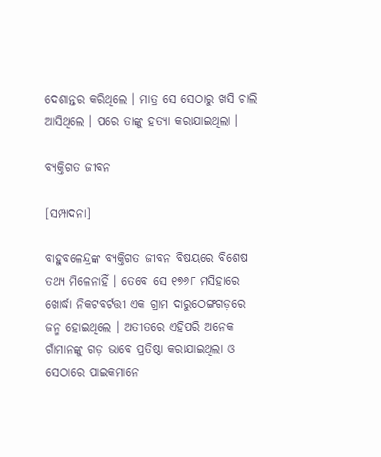ଦେଶାନ୍ତର କରିଥିଲେ । ମାତ୍ର ସେ ସେଠାରୁ ଖସି ଚାଲି ଆସିଥିଲେ । ପରେ ତାଙ୍କୁ ହତ୍ୟା କରାଯାଇଥିଲା ।

ବ୍ୟକ୍ତିଗତ ଜୀବନ

[ସମ୍ପାଦନା]

ବାହୁବଳେନ୍ଦ୍ରଙ୍କ ବ୍ୟକ୍ତିଗତ ଜୀବନ ବିଷୟରେ ବିଶେଷ ତଥ୍ୟ ମିଳେନାହିଁ । ତେବେ ସେ ୧୭୬୮ ମସିହାରେ ଖୋର୍ଦ୍ଧା ନିକଟବର୍ଟତ୍ତୀ ଏକ ଗ୍ରାମ ଦାରୁଠେଙ୍ଗଗଡ଼ରେ ଜନ୍ମ ହୋଇଥିଲେ । ଅତୀତରେ ଏହିପରି ଅନେକ ଗାଁମାନଙ୍କୁ ଗଡ଼ ଭାବେ ପ୍ରତିଷ୍ଠା କରାଯାଇଥିଲା ଓ ସେଠାରେ ପାଇକମାନେ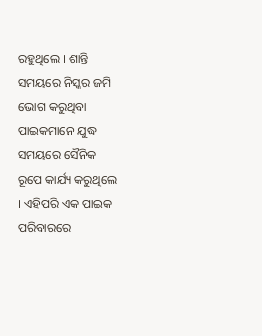ରହୁଥିଲେ । ଶାନ୍ତି ସମୟରେ ନିସ୍କର ଜମି ଭୋଗ କରୁଥିବା ପାଇକମାନେ ଯୁଦ୍ଧ ସମୟରେ ସୈନିକ ରୂପେ କାର୍ଯ୍ୟ କରୁଥିଲେ । ଏହିପରି ଏକ ପାଇକ ପରିବାରରେ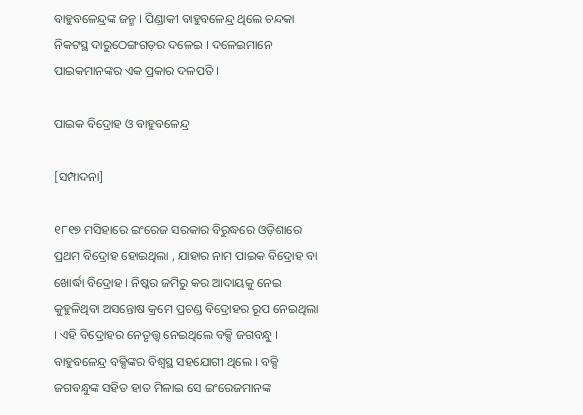ବାହୁବଳେନ୍ଦ୍ରଙ୍କ ଜନ୍ମ । ପିଣ୍ଡାକୀ ବାହୁବଳେନ୍ଦ୍ର ଥିଲେ ଚନ୍ଦକା ନିକଟସ୍ଥ ଦାରୁଠେଙ୍ଗଗଡ଼ର ଦଳେଇ । ଦଳେଇମାନେ ପାଇକମାନଙ୍କର ଏକ ପ୍ରକାର ଦଳପତି ।

ପାଇକ ବିଦ୍ରୋହ ଓ ବାହୁବଳେନ୍ଦ୍ର

[ସମ୍ପାଦନା]

୧୮୧୭ ମସିହାରେ ଇଂରେଜ ସରକାର ବିରୁଦ୍ଧରେ ଓଡ଼ିଶାରେ ପ୍ରଥମ ବିଦ୍ରୋହ ହୋଇଥିଲା , ଯାହାର ନାମ ପାଇକ ବିଦ୍ରୋହ ବା ଖୋର୍ଦ୍ଧା ବିଦ୍ରୋହ । ନିଷ୍କର ଜମିରୁ କର ଆଦାୟକୁ ନେଇ କୁହୁଳିଥିବା ଅସନ୍ତୋଷ କ୍ରମେ ପ୍ରଚଣ୍ଡ ବିଦ୍ରୋହର ରୂପ ନେଇଥିଲା । ଏହି ବିଦ୍ରୋହର ନେତୃତ୍ତ୍ୱ ନେଇଥିଲେ ବକ୍ସି ଜଗବନ୍ଧୁ । ବାହୁବଳେନ୍ଦ୍ର ବକ୍ସିଙ୍କର ବିଶ୍ୱସ୍ଥ ସହଯୋଗୀ ଥିଲେ । ବକ୍ସି ଜଗବନ୍ଧୁଙ୍କ ସହିତ ହାତ ମିଳାଇ ସେ ଇଂରେଜମାନଙ୍କ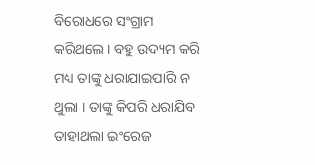ବିରୋଧରେ ସଂଗ୍ରାମ କରିଥଲେ । ବହୁ ଉଦ୍ୟମ କରି ମଧ୍ୟ ତାଙ୍କୁ ଧରାଯାଇପାରି ନ ଥୁଲା । ତାଙ୍କୁ କିପରି ଧରାଯିବ ତାହାଥଲା ଇଂରେଜ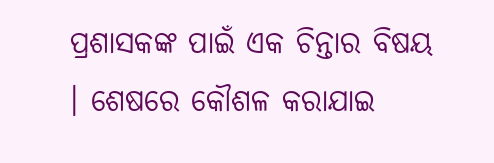ପ୍ରଶାସକଙ୍କ ପାଇଁ ଏକ ଚିନ୍ତାର ବିଷୟ । ଶେଷରେ କୌଶଳ କରାଯାଇ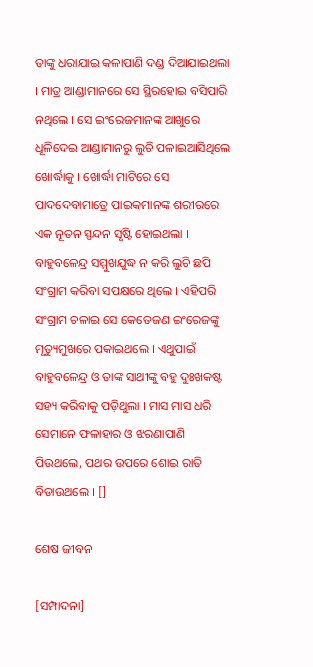ତାଙ୍କୁ ଧରାଯାଇ କଳାପାଣି ଦଣ୍ଡ ଦିଆଯାଇଥଲା । ମାତ୍ର ଆଣ୍ଡାମାନରେ ସେ ସ୍ଥିରହୋଇ ବସିପାରି ନଥିଲେ । ସେ ଇଂରେଜମାନଙ୍କ ଆଖୁରେ ଧୂଳିଦେଇ ଆଣ୍ଡାମାନରୁ ଲୁଚି ପଳାଇଆସିଥିଲେ ଖୋର୍ଦ୍ଧାକୁ । ଖୋର୍ଦ୍ଧା ମାଟିରେ ସେ ପାଦଦେବାମାତ୍ରେ ପାଇକମାନଙ୍କ ଶରୀରରେ ଏକ ନୂତନ ସ୍ପନ୍ଦନ ସୃଷ୍ଟି ହୋଇଥଲା । ବାହୁବଳେନ୍ଦ୍ର ସମ୍ମୁଖଯୁଦ୍ଧ ନ କରି ଲୁଚି ଛପି ସଂଗ୍ରାମ କରିବା ସପକ୍ଷରେ ଥିଲେ । ଏହିପରି ସଂଗ୍ରାମ ଚଳାଇ ସେ କେତେଜଣ ଇଂରେଜଙ୍କୁ ମୃତ୍ୟୁମୁଖରେ ପକାଇଥଲେ । ଏଥୁପାଇଁ ବାହୁବଳେନ୍ଦ୍ର ଓ ତାଙ୍କ ସାଥୀଙ୍କୁ ବହୁ ଦୁଃଖକଷ୍ଟ ସହ୍ୟ କରିବାକୁ ପଡ଼ିଥୁଲା । ମାସ ମାସ ଧରି ସେମାନେ ଫଳାହାର ଓ ଝରଣାପାଣି ପିଉଥଲେ, ପଥର ଉପରେ ଶୋଇ ରାତି ବିଡାଉଥଲେ । []

ଶେଷ ଜୀବନ

[ସମ୍ପାଦନା]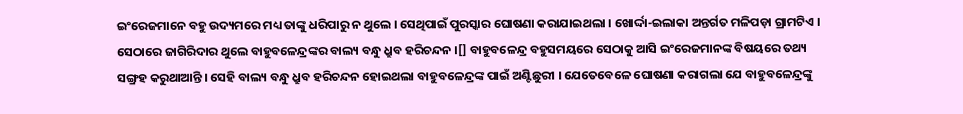ଇଂରେଜମାନେ ବହୁ ଉଦ୍ୟମରେ ମଧ୍ୟ ତାଙ୍କୁ ଧରିପାରୁ ନ ଥୁଲେ । ସେଥିପାଇଁ ପୁରସ୍କାର ଘୋଷଣା କରାଯାଇଥଲା । ଖୋର୍ଦ୍ଦା-ଇଲାକା ଅନ୍ତର୍ଗତ ମଳିପଡ଼ା ଗ୍ରାମଟିଏ । ସେଠାରେ ଜାଗିରିଦାର ଥୁଲେ ବାହୁବଳେନ୍ଦ୍ରଙ୍କର ବାଲ୍ୟ ବନ୍ଧୁ ଧ୍ରୁବ ହରିଚନ୍ଦନ ।[] ବାହୁବଳେନ୍ଦ୍ର ବହୁସମୟରେ ସେଠାକୁ ଆସି ଇଂରେଜମାନଙ୍କ ବିଷୟରେ ତଥ୍ୟ ସଙ୍ଗ୍ରହ କରୁଥାଆନ୍ତି । ସେହି ବାଲ୍ୟ ବନ୍ଧୁ ଧ୍ରୁବ ହରିଚନ୍ଦନ ହୋଇଥଲା ବାହୁବଳେନ୍ଦ୍ରଙ୍କ ପାଇଁ ଅଣ୍ଟିଛୁରୀ । ଯେତେବେଳେ ଘୋଷଣା କରାଗଲା ଯେ ବାହୁବଳେନ୍ଦ୍ରଙ୍କୁ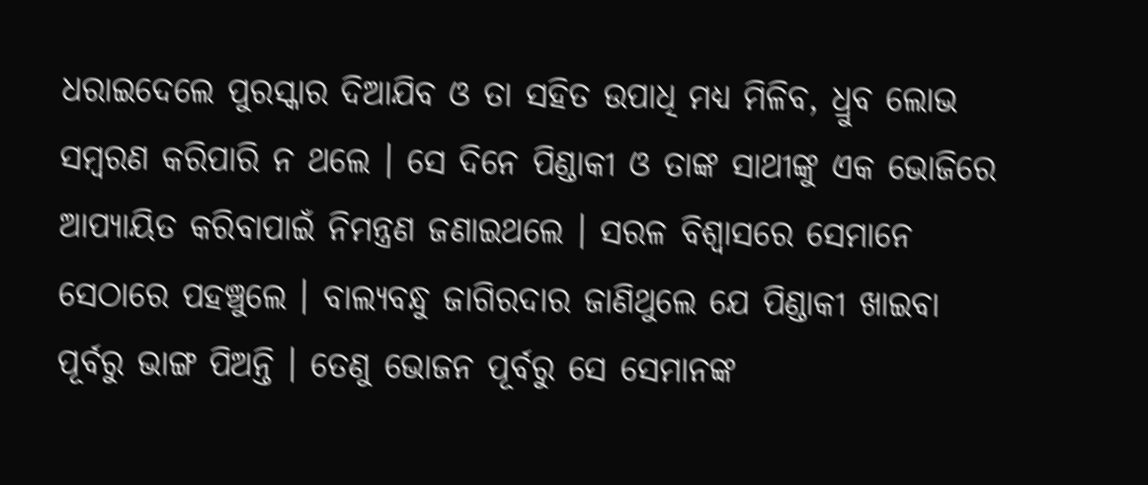ଧରାଇଦେଲେ ପୁରସ୍କାର ଦିଆଯିବ ଓ ତା ସହିତ ଉପାଧି ମଧ୍ୟ ମିଳିବ, ଧ୍ରୁବ ଲୋଭ ସମ୍ବରଣ କରିପାରି ନ ଥଲେ । ସେ ଦିନେ ପିଣ୍ଡାକୀ ଓ ତାଙ୍କ ସାଥୀଙ୍କୁ ଏକ ଭୋଜିରେ ଆପ୍ୟାୟିତ କରିବାପାଇଁ ନିମନ୍ତ୍ରଣ ଜଣାଇଥଲେ । ସରଳ ବିଶ୍ୱାସରେ ସେମାନେ ସେଠାରେ ପହଞ୍ଚୁଲେ । ବାଲ୍ୟବନ୍ଧୁ ଜାଗିରଦାର ଜାଣିଥୁଲେ ଯେ ପିଣ୍ଡାକୀ ଖାଇବା ପୂର୍ବରୁ ଭାଙ୍ଗ ପିଅନ୍ତି । ତେଣୁ ଭୋଜନ ପୂର୍ବରୁ ସେ ସେମାନଙ୍କ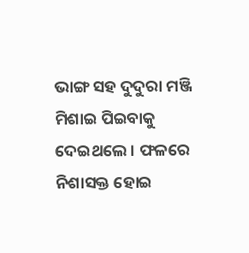ଭାଙ୍ଗ ସହ ଦୁଦୁରା ମଞ୍ଜି ମିଶାଇ ପିଇବାକୁ ଦେଇଥଲେ । ଫଳରେ ନିଶାସକ୍ତ ହୋଇ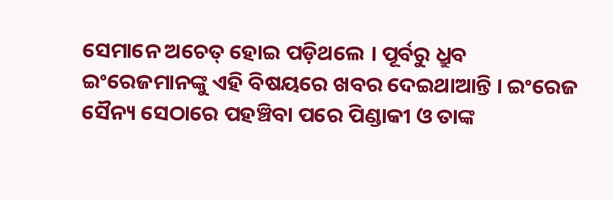ସେମାନେ ଅଚେତ୍ ହୋଇ ପଡ଼ିଥଲେ । ପୂର୍ବରୁ ଧ୍ରୁବ ଇଂରେଜମାନଙ୍କୁ ଏହି ବିଷୟରେ ଖବର ଦେଇଥାଆନ୍ତି । ଇଂରେଜ ସୈନ୍ୟ ସେଠାରେ ପହଞ୍ଚିବା ପରେ ପିଣ୍ଡାକୀ ଓ ତାଙ୍କ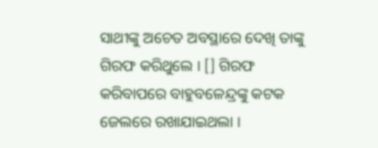ସାଥୀଙ୍କୁ ଅଚେତ ଅବସ୍ଥାରେ ଦେଖି ତାଙ୍କୁ ଗିରଫ କରିଥୁଲେ । [] ଗିରଫ କରିବାପରେ ବାହୁବଳେନ୍ଦ୍ରଙ୍କୁ କଟକ ଜେଲରେ ରଖାଯାଇଥଲା ।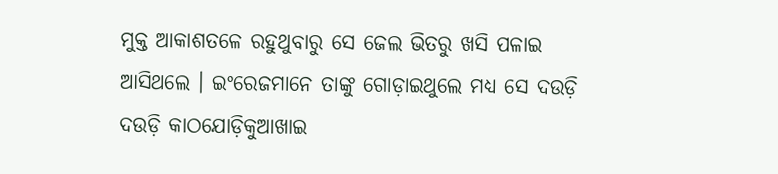ମୁକ୍ତ ଆକାଶତଳେ ରହୁଥୁବାରୁ ସେ ଜେଲ ଭିତରୁ ଖସି ପଳାଇ ଆସିଥଲେ । ଇଂରେଜମାନେ ତାଙ୍କୁ ଗୋଡ଼ାଇଥୁଲେ ମଧ୍ୟ ସେ ଦଉଡ଼ି ଦଉଡ଼ି କାଠଯୋଡ଼ିକୁଆଖାଇ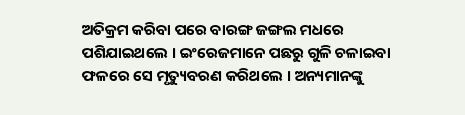ଅତିକ୍ରମ କରିବା ପରେ ବାରଙ୍ଗ ଜଙ୍ଗଲ ମଧରେ ପଶିଯାଇଥଲେ । ଇଂରେଜମାନେ ପଛରୁ ଗୁଳି ଚଳାଇବା ଫଳରେ ସେ ମୃତ୍ୟୁବରଣ କରିଥଲେ । ଅନ୍ୟମାନଙ୍କୁ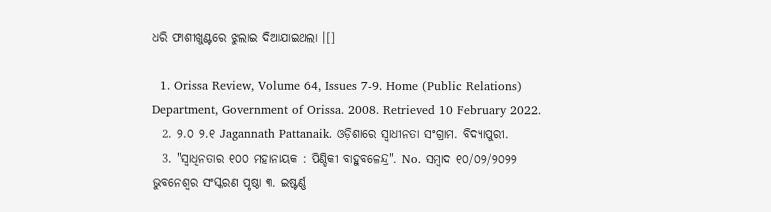ଧରି ଫାଶୀଖୁଣ୍ଟରେ ଝୁଲାଇ ଦିଆଯାଇଥଲା ।[]

  1. Orissa Review, Volume 64, Issues 7-9. Home (Public Relations) Department, Government of Orissa. 2008. Retrieved 10 February 2022.
  2. ୨.୦ ୨.୧ Jagannath Pattanaik. ଓଡ଼ିଶାରେ ସ୍ୱାଧୀନତା ସଂଗ୍ରାମ. ବିଦ୍ୟାପୁରୀ.
  3. "ସ୍ୱାଧିନତାର ୧୦୦ ମହାନାୟକ : ପିଣ୍ଡିକୀ ବାହୁବଳେନ୍ଦ୍ର". No. ସମ୍ବାଦ ୧୦/୦୨/୨୦୨୨ ଭୁବନେଶ୍ୱର ସଂସ୍କରଣ ପୃଷ୍ଠା ୩. ଇଷ୍ଟର୍ଣ୍ଣ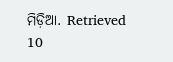ମିଡ଼ିଆ. Retrieved 10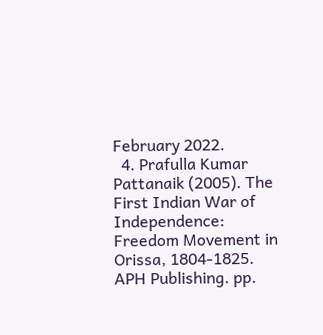February 2022.
  4. Prafulla Kumar Pattanaik (2005). The First Indian War of Independence: Freedom Movement in Orissa, 1804-1825. APH Publishing. pp.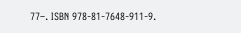77–. ISBN 978-81-7648-911-9.